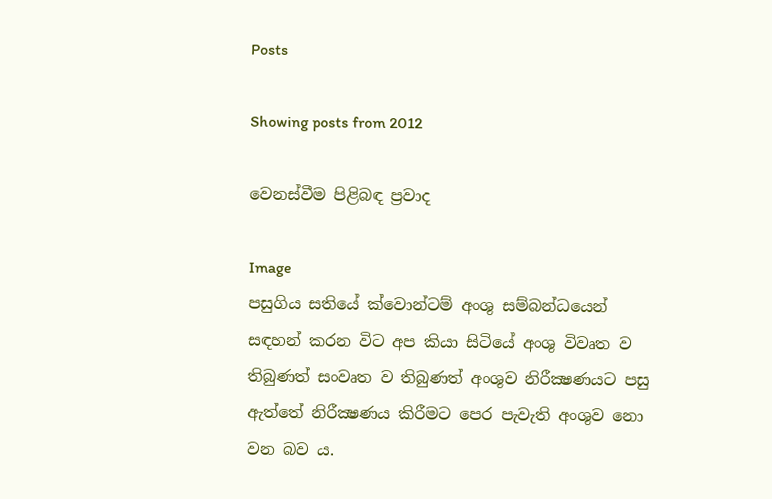Posts

Showing posts from 2012

වෙනස්‌වීම පිළිබඳ ප්‍රවාද

Image
පසුගිය සතියේ ක්‌වොන්ටම් අංශු සම්බන්ධයෙන් සඳහන් කරන විට අප කියා සිටියේ අංශු විවෘත ව තිබුණත් සංවෘත ව තිබුණත් අංශුව නිරීක්‍ෂණයට පසු ඇත්තේ නිරීක්‍ෂණය කිරීමට පෙර පැවැති අංශුව නො වන බව ය.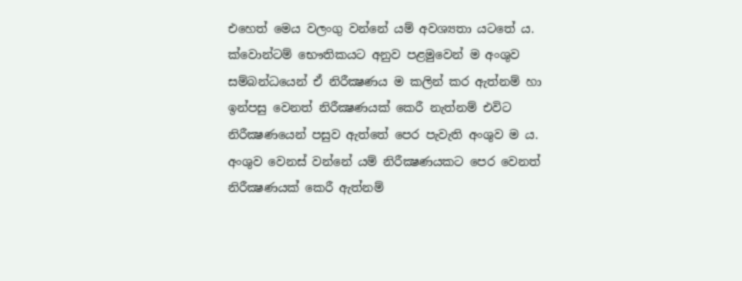එහෙත් මෙය වලංගු වන්නේ යම් අවශ්‍යතා යටතේ ය. ක්‌වොන්ටම් භෞතිකයට අනුව පළමුවෙන් ම අංශුව සම්බන්ධයෙන් ඒ නිරීක්‍ෂණය ම කලින් කර ඇත්නම් හා ඉන්පසු වෙනත් නිරීක්‍ෂණයක්‌ කෙරී නැත්නම් එවිට නිරීක්‍ෂණයෙන් පසුව ඇත්තේ පෙර පැවැති අංශුව ම ය. අංශුව වෙනස්‌ වන්නේ යම් නිරීක්‍ෂණයකට පෙර වෙනත් නිරීක්‍ෂණයක්‌ කෙරී ඇත්නම්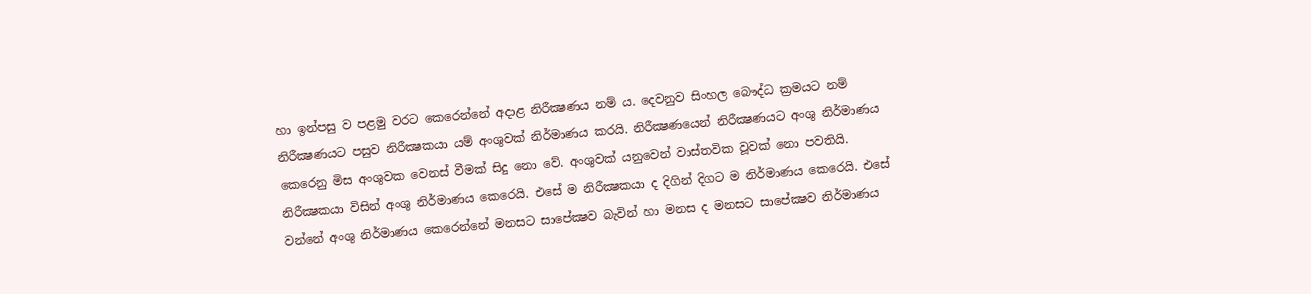හා ඉන්පසු ව පළමු වරට කෙරෙන්නේ අදාළ නිරීක්‍ෂණය නම් ය. දෙවනුව සිංහල බෞද්ධ ක්‍රමයට නම් නිරීක්‍ෂණයට පසුව නිරීක්‍ෂකයා යම් අංශුවක්‌ නිර්මාණය කරයි. නිරීක්‍ෂණයෙන් නිරීක්‍ෂණයට අංශු නිර්මාණය කෙරෙනු මිස අංශුවක වෙනස්‌ වීමක්‌ සිදු නො වේ. අංශුවක්‌ යනුවෙන් වාස්‌තවික වූවක්‌ නො පවතියි. නිරීක්‍ෂකයා විසින් අංශු නිර්මාණය කෙරෙයි. එසේ ම නිරීක්‍ෂකයා ද දිගින් දිගට ම නිර්මාණය කෙරෙයි. එසේ වන්නේ අංශු නිර්මාණය කෙරෙන්නේ මනසට සාපේක්‍ෂව බැවින් හා මනස ද මනසට සාපේක්‍ෂව නිර්මාණය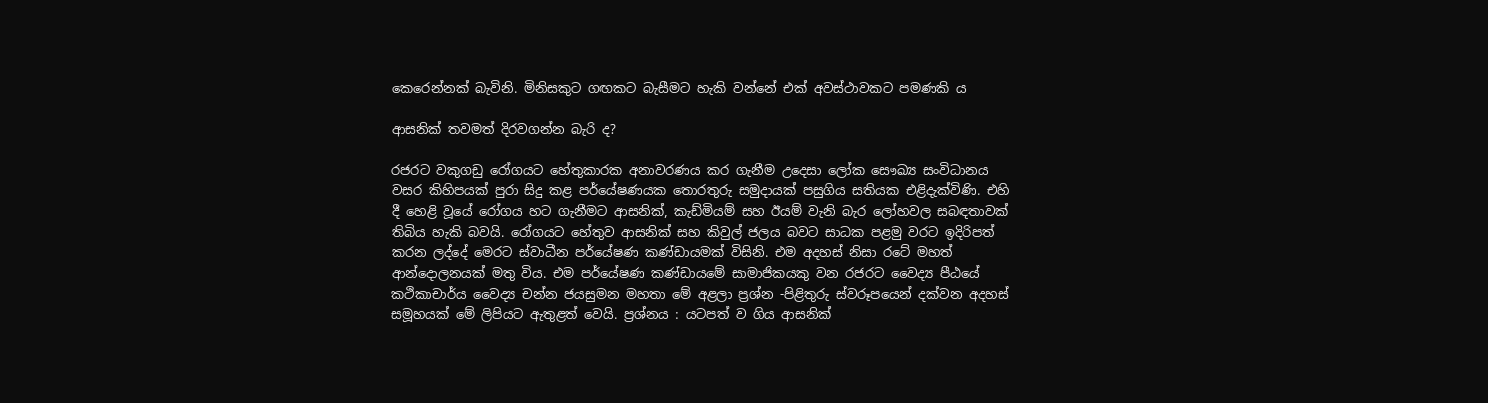කෙරෙන්නක්‌ බැවිනි. මිනිසකුට ගඟකට බැසීමට හැකි වන්නේ එක්‌ අවස්‌ථාවකට පමණකි ය

ආසනික්‌ තවමත් දිරවගන්න බැරි ද?

රජරට වකුගඩු රෝගයට හේතුකාරක අනාවරණය කර ගැනීම උදෙසා ලෝක සෞඛ්‍ය සංවිධානය වසර කිහිපයක්‌ පුරා සිදු කළ පර්යේෂණයක තොරතුරු සමුදායක්‌ පසුගිය සතියක එළිදැක්‌විණි. එහි දී හෙළි වූයේ රෝගය හට ගැනීමට ආසනික්‌, කැඩ්මියම් සහ ඊයම් වැනි බැර ලෝහවල සබඳතාවක්‌ තිබිය හැකි බවයි. රෝගයට හේතුව ආසනික්‌ සහ කිවුල් ජලය බවට සාධක පළමු වරට ඉදිරිපත් කරන ලද්දේ මෙරට ස්‌වාධීන පර්යේෂණ කණ්‌ඩායමක්‌ විසිනි. එම අදහස්‌ නිසා රටේ මහත් ආන්දොලනයක්‌ මතු විය. එම පර්යේෂණ කණ්‌ඩායමේ සාමාජිකයකු වන රජරට වෛද්‍ය පීඨයේ කථිකාචාර්ය වෛද්‍ය චන්න ජයසුමන මහතා මේ අළලා ප්‍රශ්න -පිළිතුරු ස්‌වරූපයෙන් දක්‌වන අදහස්‌ සමූහයක්‌ මේ ලිපියට ඇතුළත් වෙයි. ප්‍රශ්නය : යටපත් ව ගිය ආසනික්‌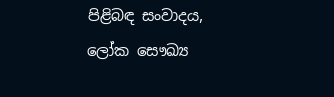පිළිබඳ සංවාදය, ලෝක සෞඛ්‍ය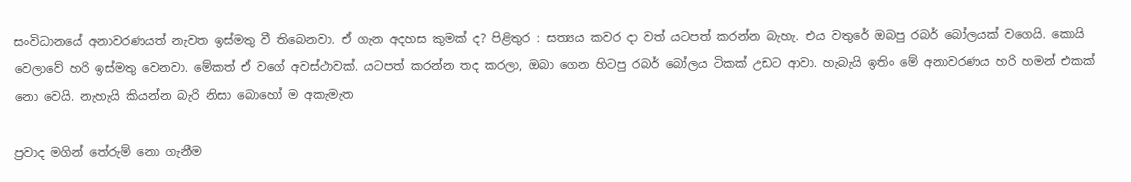සංවිධානයේ අනාවරණයත් නැවත ඉස්‌මතු වී තිබෙනවා. ඒ ගැන අදහස කුමක්‌ ද? පිළිතුර : සත්‍යය කවර දා වත් යටපත් කරන්න බැහැ. එය වතුරේ ඔබපු රබර් බෝලයක්‌ වගෙයි. කොයි වෙලාවේ හරි ඉස්‌මතු වෙනවා. මේකත් ඒ වගේ අවස්‌ථාවක්‌. යටපත් කරන්න තද කරලා, ඔබා ගෙන හිටපු රබර් බෝලය ටිකක්‌ උඩට ආවා. හැබැයි ඉතිං මේ අනාවරණය හරි හමන් එකක්‌ නො වෙයි. නැහැයි කියන්න බැරි නිසා බොහෝ ම අකැමැත

ප්‍රවාද මගින් තේරුම් නො ගැනීම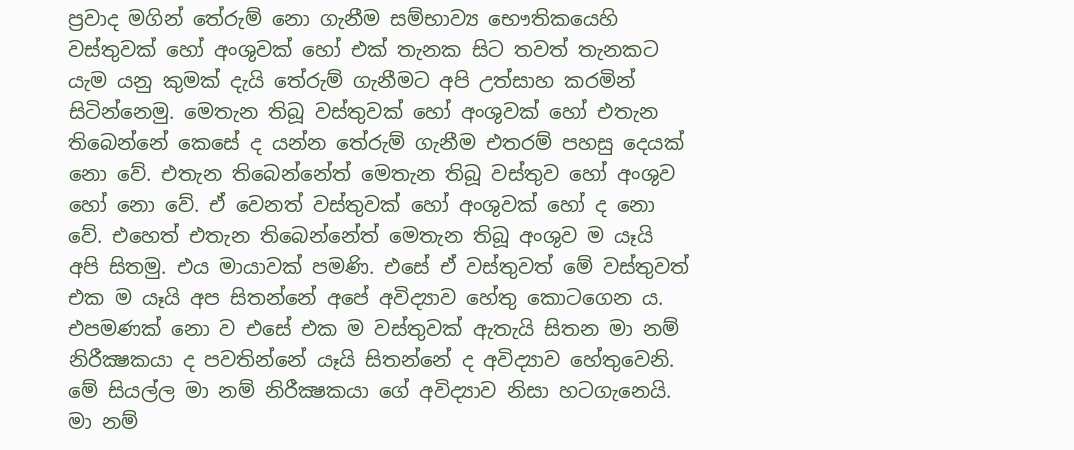ප්‍රවාද මගින් තේරුම් නො ගැනීම සම්භාව්‍ය භෞතිකයෙහි වස්‌තුවක්‌ හෝ අංශුවක්‌ හෝ එක්‌ තැනක සිට තවත් තැනකට යැම යනු කුමක්‌ දැයි තේරුම් ගැනීමට අපි උත්සාහ කරමින් සිටින්නෙමු. මෙතැන තිබූ වස්‌තුවක්‌ හෝ අංශුවක්‌ හෝ එතැන තිබෙන්නේ කෙසේ ද යන්න තේරුම් ගැනීම එතරම් පහසු දෙයක්‌ නො වේ. එතැන තිබෙන්නේත් මෙතැන තිබූ වස්‌තුව හෝ අංශුව හෝ නො වේ. ඒ වෙනත් වස්‌තුවක්‌ හෝ අංශුවක්‌ හෝ ද නො වේ. එහෙත් එතැන තිබෙන්නේත් මෙතැන තිබූ අංශුව ම යෑයි අපි සිතමු. එය මායාවක්‌ පමණි. එසේ ඒ වස්‌තුවත් මේ වස්‌තුවත් එක ම යෑයි අප සිතන්නේ අපේ අවිද්‍යාව හේතු කොටගෙන ය. එපමණක්‌ නො ව එසේ එක ම වස්‌තුවක්‌ ඇතැයි සිතන මා නම් නිරීක්‍ෂකයා ද පවතින්නේ යෑයි සිතන්නේ ද අවිද්‍යාව හේතුවෙනි. මේ සියල්ල මා නම් නිරීක්‍ෂකයා ගේ අවිද්‍යාව නිසා හටගැනෙයි. මා නම්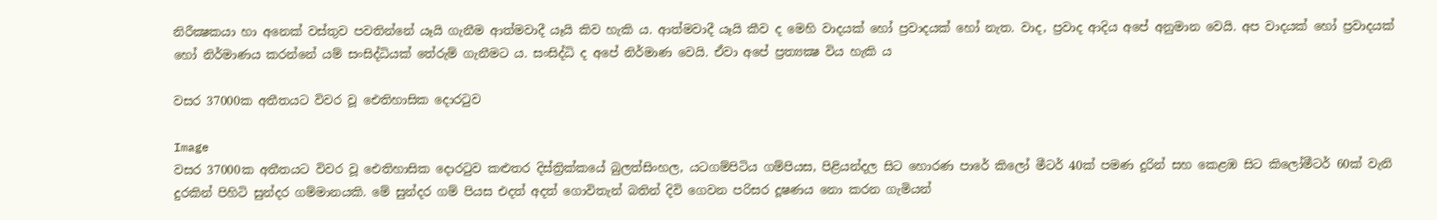නිරීක්‍ෂකයා හා අනෙක්‌ වස්‌තුව පවතින්නේ යෑයි ගැනීම ආත්මවාදී යෑයි කිව හැකි ය. ආත්මවාදී යෑයි කීව ද මෙහි වාදයක්‌ හෝ ප්‍රවාදයක්‌ හෝ නැත. වාද, ප්‍රවාද ආදිය අපේ අනුමාන වෙයි. අප වාදයක්‌ හෝ ප්‍රවාදයක්‌ හෝ නිර්මාණය කරන්නේ යම් සංසිද්ධියක්‌ තේරුම් ගැනීමට ය. සංසිද්ධි ද අපේ නිර්මාණ වෙයි. ඒවා අපේ ප්‍රත්‍යක්‍ෂ විය හැකි ය

වසර 37000ක අතීතයට විවර වූ ඓතිහාසික දොරටුව

Image
වසර 37000ක අතීතයට විවර වූ ඓතිහාසික දොරටුව කළුතර දිස්‌ත්‍රික්‌කයේ බුලත්සිංහල, යටගම්පිටිය ගම්පියස, පිළියන්දල සිට හොරණ පාරේ කිලෝ මීටර් 40ක්‌ පමණ දුරින් සහ කෙළඹ සිට කිලෝමීටර් 60ක්‌ වැනි දුරකින් පිහිටි සුන්දර ගම්මානයකි. මේ සුන්දර ගම් පියස එදත් අදත් ගොවිතැන් බතින් දිවි ගෙවන පරිසර දූෂණය නො කරන ගැමියන්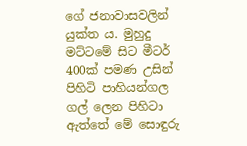ගේ ජනාවාසවලින් යුක්‌ත ය. මුහුදු මට්‌ටමේ සිට මීටර් 400ක්‌ පමණ උසින් පිහිටි පාහියන්ගල ගල් ලෙන පිහිටා ඇත්තේ මේ සොඳුරු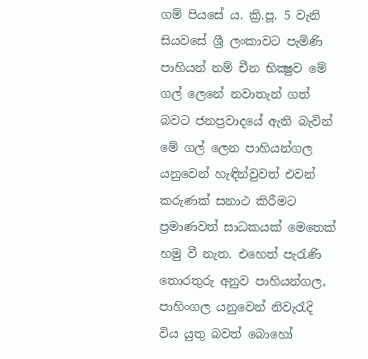ගම් පියසේ ය. ක්‍රි.පූ. 5 වැනි සියවසේ ශ්‍රී ලංකාවට පැමිණි පාහියන් නම් චීන භික්‍ෂුව මේ ගල් ලෙනේ නවාතැන් ගත් බවට ජනප්‍රවාදයේ ඇති බැවින් මේ ගල් ලෙන පාහියන්ගල යනුවෙන් හැඳින්වුවත් එවන් කරුණක්‌ සනාථ කිරීමට ප්‍රමාණවත් සාධකයක්‌ මෙතෙක්‌ හමු වී නැත. එහෙත් පැරැණි තොරතුරු අනුව පාහියන්ගල, පාහිංගල යනුවෙන් නිවැරැදි විය යුතු බවත් බොහෝ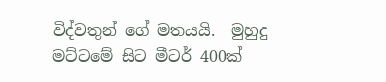විද්වතුන් ගේ මතයයි.  මුහුදු මට්‌ටමේ සිට මීටර් 400ක්‌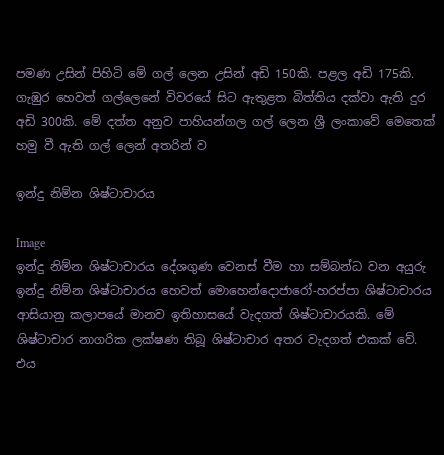පමණ උසින් පිහිටි මේ ගල් ලෙන උසින් අඩි 150කි. පළල අඩි 175කි. ගැඹුර හෙවත් ගල්ලෙනේ විවරයේ සිට ඇතුළත බිත්තිය දක්‌වා ඇති දුර අඩි 300කි. මේ දත්ත අනුව පාහියන්ගල ගල් ලෙන ශ්‍රී ලංකාවේ මෙතෙක්‌ හමු වී ඇති ගල් ලෙන් අතරින් ව

ඉන්දු නිම්න ශිෂ්ටාචාරය

Image
ඉන්දු නිම්න ශිෂ්ටාචාරය දේශගුණ වෙනස්‌ වීම හා සම්බන්ධ වන අයුරු ඉන්දු නිම්න ශිෂ්ටාචාරය හෙවත් මොහෙන්දොජාරෝ-හරප්පා ශිෂ්ටාචාරය ආසියානු කලාපයේ මානව ඉතිහාසයේ වැදගත් ශිෂ්ටාචාරයකි. මේ ශිෂ්ටාචාර නාගරික ලක්‌ෂණ තිබූ ශිෂ්ටාචාර අතර වැදගත් එකක්‌ වේ. එය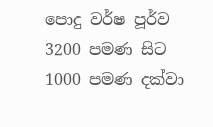පොදු වර්ෂ පූර්ව 3200 පමණ සිට 1000 පමණ දක්‌වා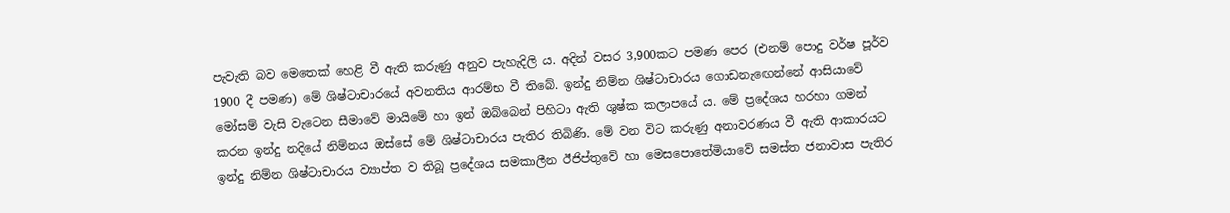පැවැති බව මෙතෙක්‌ හෙළි වී ඇති කරුණු අනුව පැහැදිලි ය. අදින් වසර 3,900කට පමණ පෙර (එනම් පොදු වර්ෂ පූර්ව 1900 දී පමණ) මේ ශිෂ්ටාචාරයේ අවනතිය ආරම්භ වී තිබේ. ඉන්දු නිම්න ශිෂ්ටාචාරය ගොඩනැඟෙන්නේ ආසියාවේ මෝසම් වැසි වැටෙන සීමාවේ මායිමේ හා ඉන් ඔබ්බෙන් පිහිටා ඇති ශුෂ්ක කලාපයේ ය. මේ ප්‍රදේශය හරහා ගමන් කරන ඉන්දු නදියේ නිම්නය ඔස්‌සේ මේ ශිෂ්ටාචාරය පැතිර තිබිණි. මේ වන විට කරුණු අනාවරණය වී ඇති ආකාරයට ඉන්දු නිම්න ශිෂ්ටාචාරය ව්‍යාප්ත ව තිබූ ප්‍රදේශය සමකාලීන ඊජිප්තුවේ හා මෙසපොතේමියාවේ සමස්‌ත ජනාවාස පැතිර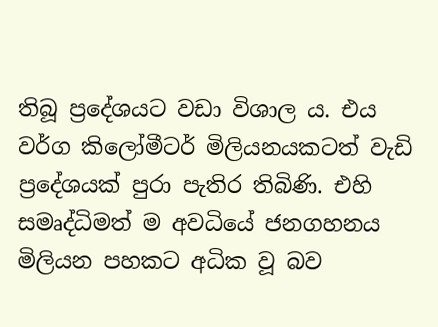තිබූ ප්‍රදේශයට වඩා විශාල ය. එය වර්ග කිලෝමීටර් මිලියනයකටත් වැඩි ප්‍රදේශයක්‌ පුරා පැතිර තිබිණි. එහි සමෘද්ධිමත් ම අවධියේ ජනගහනය මිලියන පහකට අධික වූ බව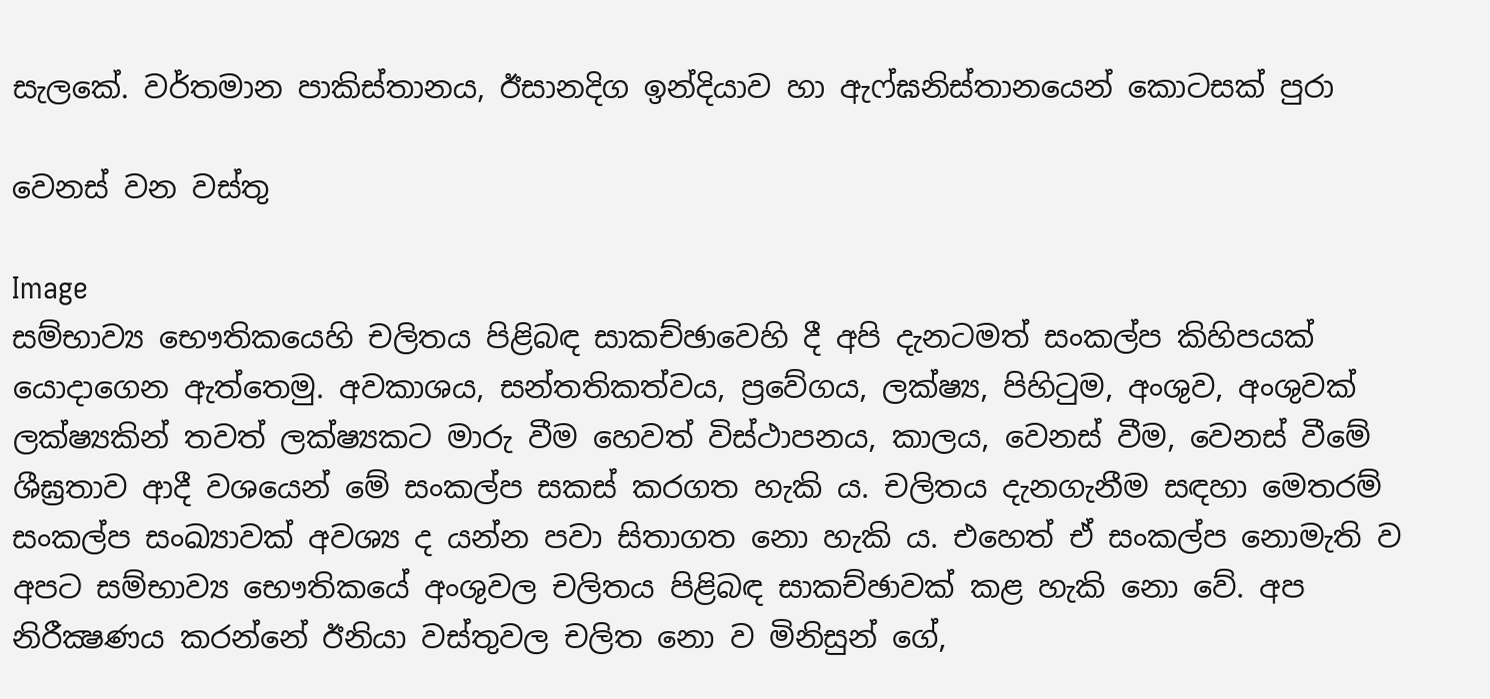සැලකේ. වර්තමාන පාකිස්‌තානය, ඊසානදිග ඉන්දියාව හා ඇෆ්ඝනිස්‌තානයෙන් කොටසක්‌ පුරා

වෙනස්‌ වන වස්‌තු

Image
සම්භාව්‍ය භෞතිකයෙහි චලිතය පිළිබඳ සාකච්ඡාවෙහි දී අපි දැනටමත් සංකල්ප කිහිපයක්‌ යොදාගෙන ඇත්තෙමු. අවකාශය, සන්තතිකත්වය, ප්‍රවේගය, ලක්ෂ්‍ය, පිහිටුම, අංශුව, අංශුවක්‌ ලක්ෂ්‍යකින් තවත් ලක්ෂ්‍යකට මාරු වීම හෙවත් විස්‌ථාපනය, කාලය, වෙනස්‌ වීම, වෙනස්‌ වීමේ ශීඝ්‍රතාව ආදී වශයෙන් මේ සංකල්ප සකස්‌ කරගත හැකි ය. චලිතය දැනගැනීම සඳහා මෙතරම් සංකල්ප සංඛ්‍යාවක්‌ අවශ්‍ය ද යන්න පවා සිතාගත නො හැකි ය. එහෙත් ඒ සංකල්ප නොමැති ව අපට සම්භාව්‍ය භෞතිකයේ අංශුවල චලිතය පිළිබඳ සාකච්ඡාවක්‌ කළ හැකි නො වේ. අප නිරීක්‍ෂණය කරන්නේ ඊනියා වස්‌තුවල චලිත නො ව මිනිසුන් ගේ,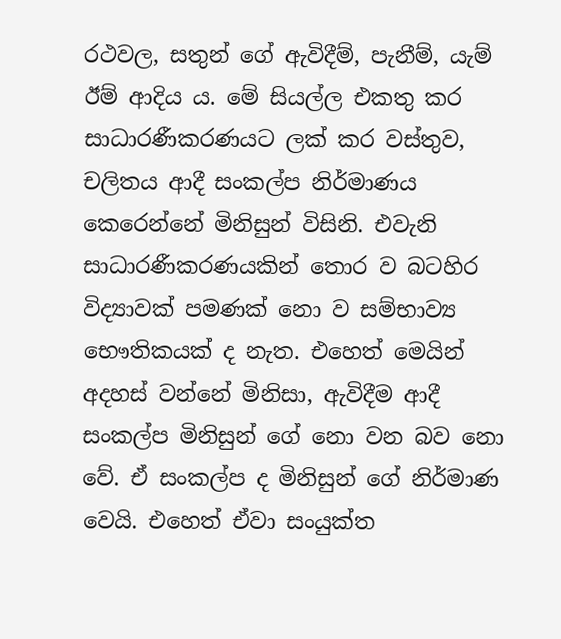රථවල, සතුන් ගේ ඇවිදීම්, පැනීම්, යැම් ඊම් ආදිය ය. මේ සියල්ල එකතු කර සාධාරණීකරණයට ලක්‌ කර වස්‌තුව, චලිතය ආදී සංකල්ප නිර්මාණය කෙරෙන්නේ මිනිසුන් විසිනි. එවැනි සාධාරණීකරණයකින් තොර ව බටහිර විද්‍යාවක්‌ පමණක්‌ නො ව සම්භාව්‍ය භෞතිකයක්‌ ද නැත. එහෙත් මෙයින් අදහස්‌ වන්නේ මිනිසා, ඇවිදීම ආදී සංකල්ප මිනිසුන් ගේ නො වන බව නො වේ. ඒ සංකල්ප ද මිනිසුන් ගේ නිර්මාණ වෙයි. එහෙත් ඒවා සංයුක්‌ත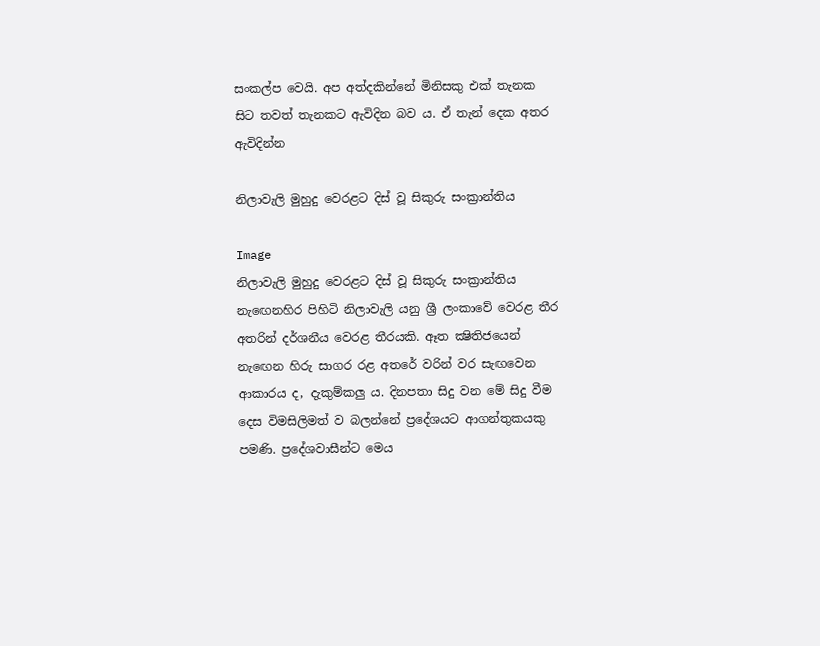සංකල්ප වෙයි. අප අත්දකින්නේ මිනිසකු එක්‌ තැනක සිට තවත් තැනකට ඇවිදින බව ය. ඒ තැන් දෙක අතර ඇවිදින්න

නිලාවැලි මුහුදු වෙරළට දිස්‌ වූ සිකුරු සංක්‍රාන්තිය

Image
නිලාවැලි මුහුදු වෙරළට දිස්‌ වූ සිකුරු සංක්‍රාන්තිය නැඟෙනහිර පිහිටි නිලාවැලි යනු ශ්‍රී ලංකාවේ වෙරළ තීර අතරින් දර්ශනීය වෙරළ තීරයකි. ඈත ක්‍ෂිතිජයෙන් නැඟෙන හිරු සාගර රළ අතරේ වරින් වර සැඟවෙන ආකාරය ද, දැකුම්කලු ය. දිනපතා සිදු වන මේ සිදු වීම දෙස විමසිලිමත් ව බලන්නේ ප්‍රදේශයට ආගන්තුකයකු පමණි. ප්‍රදේශවාසීන්ට මෙය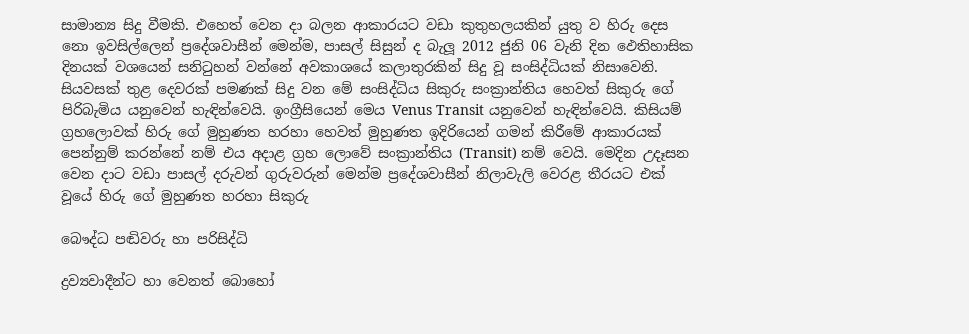සාමාන්‍ය සිදු වීමකි. එහෙත් වෙන දා බලන ආකාරයට වඩා කුතුහලයකින් යුතු ව හිරු දෙස නො ඉවසිල්ලෙන් ප්‍රදේශවාසීන් මෙන්ම, පාසල් සිසුන් ද බැලූ 2012 ජුනි 06 වැනි දින ඵෙතිහාසික දිනයක්‌ වශයෙන් සනිටුහන් වන්නේ අවකාශයේ කලාතුරකින් සිදු වූ සංසිද්ධියක්‌ නිසාවෙනි. සියවසක්‌ තුළ දෙවරක්‌ පමණක්‌ සිදු වන මේ සංසිද්ධිය සිකුරු සංක්‍රාන්තිය හෙවත් සිකුරු ගේ පිරිබැමිය යනුවෙන් හැඳින්වෙයි. ඉංග්‍රීසියෙන් මෙය Venus Transit යනුවෙන් හැඳින්වෙයි. කිසියම් ග්‍රහලොවක්‌ හිරු ගේ මුහුණත හරහා හෙවත් මුහුණත ඉදිරියෙන් ගමන් කිරීමේ ආකාරයක්‌ පෙන්නුම් කරන්නේ නම් එය අදාළ ග්‍රහ ලොවේ සංක්‍රාන්තිය (Transit) නම් වෙයි. මෙදින උදෑසන වෙන දාට වඩා පාසල් දරුවන් ගුරුවරුන් මෙන්ම ප්‍රදේශවාසීන් නිලාවැලි වෙරළ තීරයට එක්‌ වූයේ හිරු ගේ මුහුණත හරහා සිකුරු

බෞද්ධ පඬිවරු හා පරිසිද්ධි

ද්‍රව්‍යවාදීන්ට හා වෙනත් බොහෝ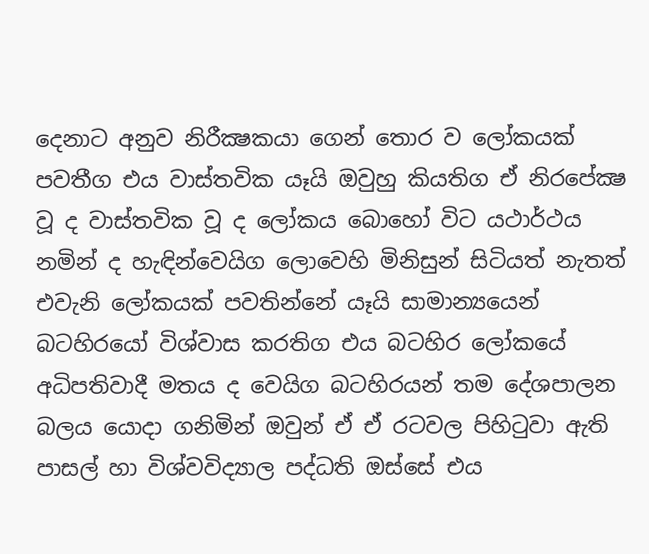දෙනාට අනුව නිරීක්‍ෂකයා ගෙන් තොර ව ලෝකයක්‌ පවතීග එය වාස්‌තවික යෑයි ඔවුහු කියතිග ඒ නිරපේක්‍ෂ වූ ද වාස්‌තවික වූ ද ලෝකය බොහෝ විට යථාර්ථය නමින් ද හැඳින්වෙයිග ලොවෙහි මිනිසුන් සිටියත් නැතත් එවැනි ලෝකයක්‌ පවතින්නේ යෑයි සාමාන්‍යයෙන් බටහිරයෝ විශ්වාස කරතිග එය බටහිර ලෝකයේ අධිපතිවාදී මතය ද වෙයිග බටහිරයන් තම දේශපාලන බලය යොදා ගනිමින් ඔවුන් ඒ ඒ රටවල පිහිටුවා ඇති පාසල් හා විශ්වවිද්‍යාල පද්ධති ඔස්‌සේ එය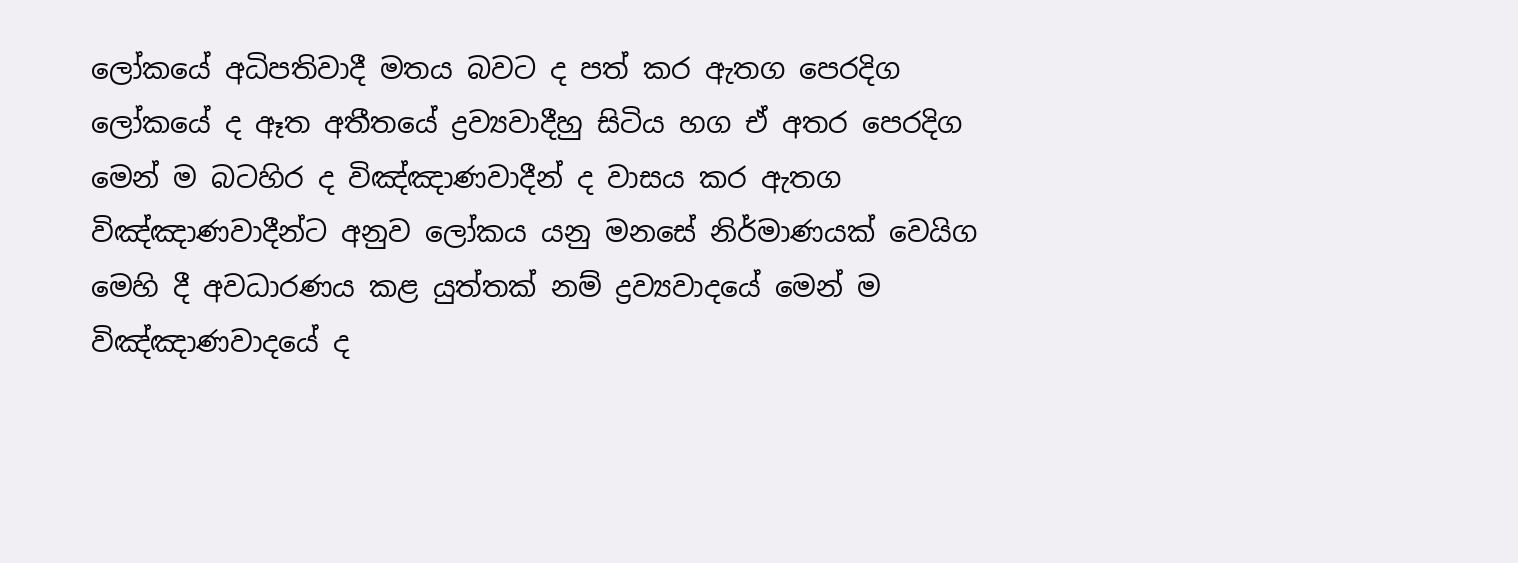ලෝකයේ අධිපතිවාදී මතය බවට ද පත් කර ඇතග පෙරදිග ලෝකයේ ද ඈත අතීතයේ ද්‍රව්‍යවාදීහු සිටිය හග ඒ අතර පෙරදිග මෙන් ම බටහිර ද විඤ්ඤාණවාදීන් ද වාසය කර ඇතග විඤ්ඤාණවාදීන්ට අනුව ලෝකය යනු මනසේ නිර්මාණයක්‌ වෙයිග මෙහි දී අවධාරණය කළ යුත්තක්‌ නම් ද්‍රව්‍යවාදයේ මෙන් ම විඤ්ඤාණවාදයේ ද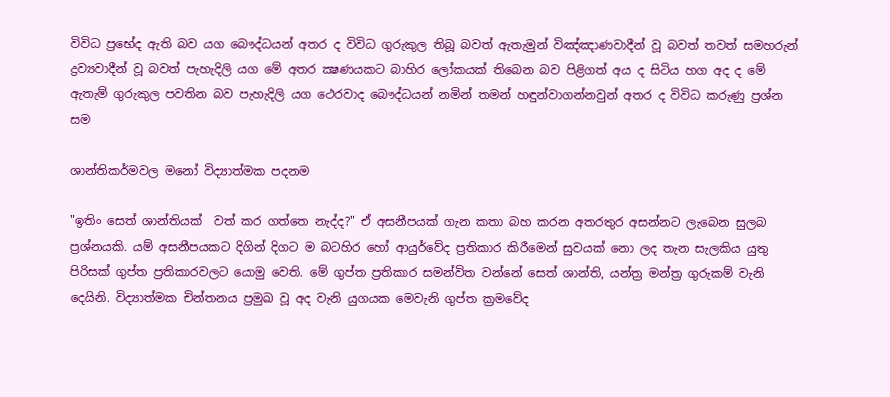විවිධ ප්‍රභේද ඇති බව යග බෞද්ධයන් අතර ද විවිධ ගුරුකුල තිබූ බවත් ඇතැමුන් විඤ්ඤාණවාදීන් වූ බවත් තවත් සමහරුන් ද්‍රව්‍යවාදීන් වූ බවත් පැහැදිලි යග මේ අතර ක්‍ෂණයකට බාහිර ලෝකයක්‌ තිබෙන බව පිළිගත් අය ද සිටිය හග අද ද මේ ඇතැම් ගුරුකුල පවතින බව පැහැදිලි යග ථෙරවාද බෞද්ධයන් නමින් තමන් හඳුන්වාගන්නවුන් අතර ද විවිධ කරුණු ප්‍රශ්න සම

ශාන්තිකර්මවල මනෝ විද්‍යාත්මක පදනම

"ඉතිං සෙත් ශාන්තියක්‌  වත් කර ගත්තෙ නැද්ද?" ඒ අසනීපයක්‌ ගැන කතා බහ කරන අතරතුර අසන්නට ලැබෙන සුලබ ප්‍රශ්නයකි. යම් අසනීපයකට දිගින් දිගට ම බටහිර හෝ ආයුර්වේද ප්‍රතිකාර කිරීමෙන් සුවයක්‌ නො ලද තැන සැලකිය යුතු පිරිසක්‌ ගුප්ත ප්‍රතිකාරවලට යොමු වෙති. මේ ගුප්ත ප්‍රතිකාර සමන්විත වන්නේ සෙත් ශාන්ති, යන්ත්‍ර මන්ත්‍ර ගුරුකම් වැනි දෙයිනි. විද්‍යාත්මක චින්තනය ප්‍රමුඛ වූ අද වැනි යුගයක මෙවැනි ගුප්ත ක්‍රමවේද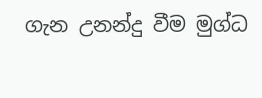ගැන උනන්දු වීම මුග්ධ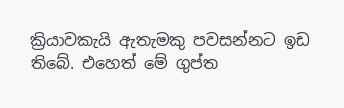ක්‍රියාවකැයි ඇතැමකු පවසන්නට ඉඩ තිබේ. එහෙත් මේ ගුප්ත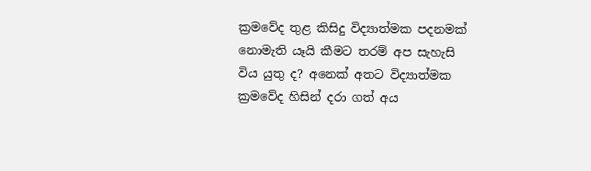ක්‍රමවේද තුළ කිසිදු විද්‍යාත්මක පදනමක්‌ නොමැති යෑයි කීමට තරම් අප සැහැසි විය යුතු ද? අනෙක්‌ අතට විද්‍යාත්මක ක්‍රමවේද හිසින් දරා ගත් අය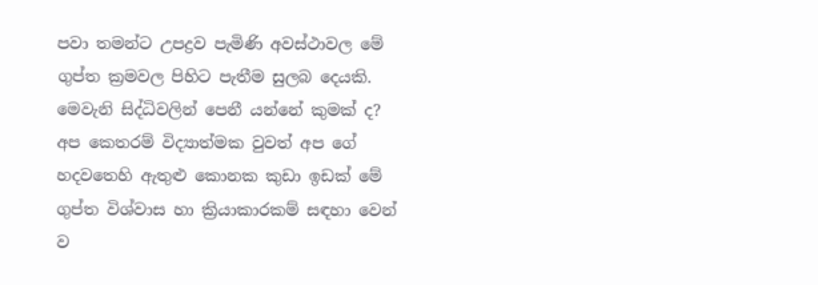පවා තමන්ට උපද්‍රව පැමිණි අවස්‌ථාවල මේ ගුප්ත ක්‍රමවල පිහිට පැතීම සුලබ දෙයකි. මෙවැනි සිද්ධිවලින් පෙනී යන්නේ කුමක්‌ ද? අප කෙතරම් විද්‍යාත්මක වුවත් අප ගේ හදවතෙහි ඇතුළු කොනක කුඩා ඉඩක්‌ මේ ගුප්ත විශ්වාස හා ක්‍රියාකාරකම් සඳහා වෙන් ව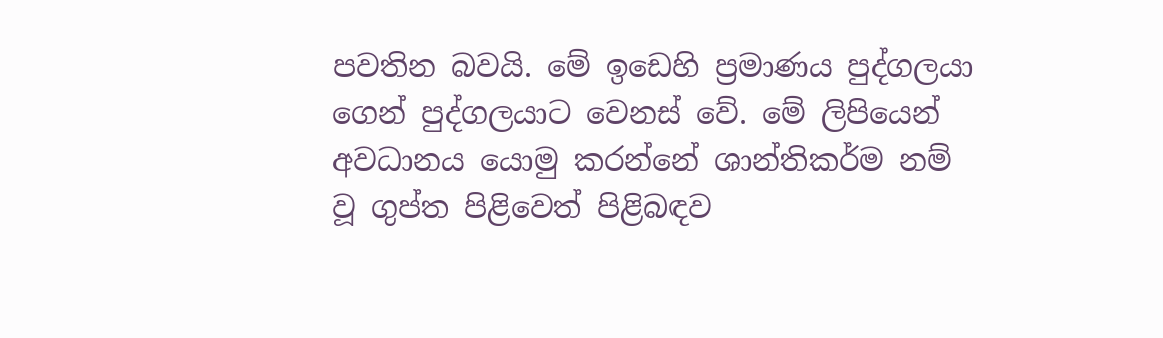පවතින බවයි. මේ ඉඩෙහි ප්‍රමාණය පුද්ගලයා ගෙන් පුද්ගලයාට වෙනස්‌ වේ. මේ ලිපියෙන් අවධානය යොමු කරන්නේ ශාන්තිකර්ම නම් වූ ගුප්ත පිළිවෙත් පිළිබඳව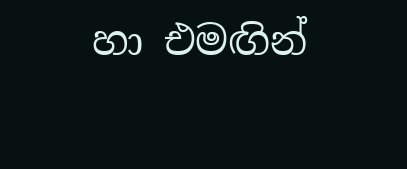හා එමඟින්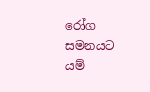රෝග සමනයට යම්